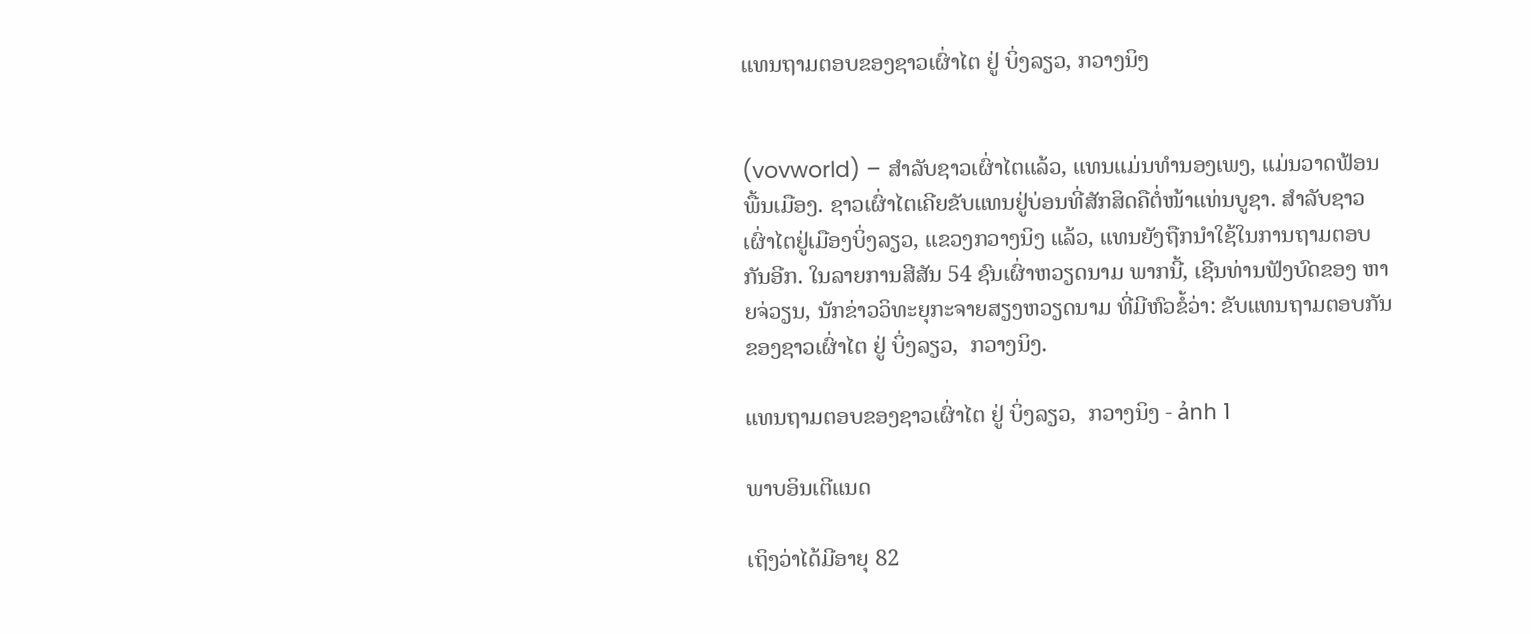ແທນຖາມຕອບຂອງຊາວເຜົ່າໄຕ ຢູ່ ບິ່ງລຽວ, ກວາງນິງ


(vovworld) – ສຳລັບຊາວເຜົ່າໄຕແລ້ວ, ແທນແມ່ນທຳນອງເພງ, ແມ່ນວາດຟ້ອນພື້ນເມືອງ. ຊາວເຜົ່າໄຕເຄີຍຂັບແທນຢູ່ບ່ອນທີ່ສັກສິດຄືຕໍ່ໜ້າແທ່ນບູຊາ. ສຳລັບຊາວເຜົ່າໄຕຢູ່ເມືອງບິ່ງລຽວ, ແຂວງກວາງນິງ ແລ້ວ, ແທນຍັງຖືກນຳໃຊ້ໃນການຖາມຕອບກັນອີກ. ໃນລາຍການສີສັນ 54 ຊົນເຜົ່າຫວຽດນາມ ພາກນີ້, ເຊີນທ່ານຟັງບົດຂອງ ຫາຍຈ່ວຽນ, ນັກຂ່າວວິທະຍຸກະຈາຍສຽງຫວຽດນາມ ທີ່ມີຫົວຂໍ້ວ່າ: ຂັບແທນຖາມຕອບກັນຂອງຊາວເຜົ່າໄຕ ຢູ່ ບິ່ງລຽວ,  ກວາງນິງ.

ແທນຖາມຕອບຂອງຊາວເຜົ່າໄຕ ຢູ່ ບິ່ງລຽວ,  ກວາງນິງ - ảnh 1

ພາບອິນເຕີແນດ

ເຖິງວ່າໄດ້ມີອາຍຸ 82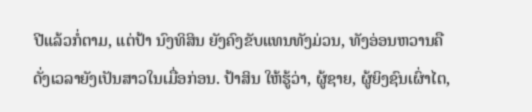ປີແລ້ວກໍ່ຕາມ, ແຕ່ປ້າ ນົງທິສິນ ຍັງຄົງຂັບແທນທັງມ່ວນ, ທັງອ່ອນຫວານຄືດັ່ງເວລາຍັງເປັນສາວໃນເມື່ອກ່ອນ. ປ້າສິນ ໃຫ້ຮູ້ວ່າ, ຜູ້ຊາຍ, ຜູ້ຍິງຊົນເຜົ່າໄຕ,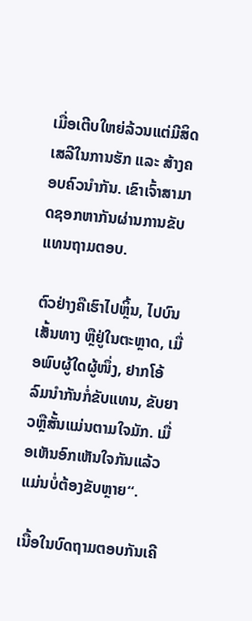ເມື່ອເຕີບໃຫຍ່ລ້ວນແຕ່ມີສິດເສລີໃນການຮັກ ແລະ ສ້າງຄອບຄົວນຳກັນ. ເຂົາເຈົ້າສາມາດຊອກຫາກັນຜ່ານການຂັບແທນຖາມຕອບ.

ຕົວຢ່າງຄືເຮົາໄປຫຼິ້ນ, ໄປບົນເສັ້ນທາງ ຫຼືຢູ່ໃນຕະຫຼາດ, ເມື່ອພົບຜູ້ໃດຜູ້ໜຶ່ງ, ຢາກໂອ້ລົມນຳກັນກໍ່ຂັບແທນ, ຂັບຍາວຫຼືສັ້ນແມ່ນຕາມໃຈມັກ. ເມື່ອເຫັນອົກເຫັນໃຈກັນແລ້ວແມ່ນບໍ່ຕ້ອງຂັບຫຼາຍ“.

ເນື້ອໃນບົດຖາມຕອບກັນເຄີ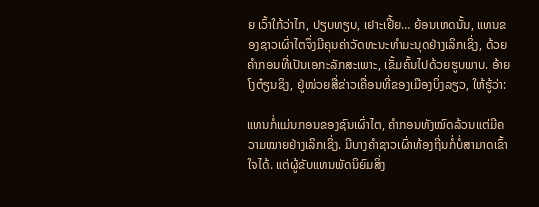ຍ ເວົ້າໃກ້ວ່າໄກ, ປຽບທຽບ, ເຢາະເຢີ້ຍ… ຍ້ອນເຫດນັ້ນ, ແທນຂອງຊາວເຜົ່າໄຕຈຶ່ງມີຄຸນຄ່າວັດທະນະທຳມະນຸດຢ່າງເລິກເຊິ່ງ, ດ້ວຍຄຳກອນທີ່ເປັນເອກະລັກສະເພາະ, ເຂັ້ມຄົ້ນໄປດ້ວຍຮູບພາບ. ອ້າຍ ໂງຕ໋ຽນຊິງ, ຢູ່ໜ່ວຍສື່ຂ່າວເຄື່ອນທີ່ຂອງເມືອງບິ່ງລຽວ, ໃຫ້ຮູ້ວ່າ:

ແທນກໍ່ແມ່ນກອນຂອງຊົນເຜົ່າໄຕ, ຄຳກອນທັງໝົດລ້ວນແຕ່ມີຄວາມໝາຍຢ່າງເລິກເຊິ່ງ. ມີບາງຄຳຊາວເຜົ່າທ້ອງຖີ່ນກໍ່ບໍ່ສາມາດເຂົ້າໃຈໄດ້. ແຕ່ຜູ້ຂັບແທນພັດນິຍົມສິ່ງ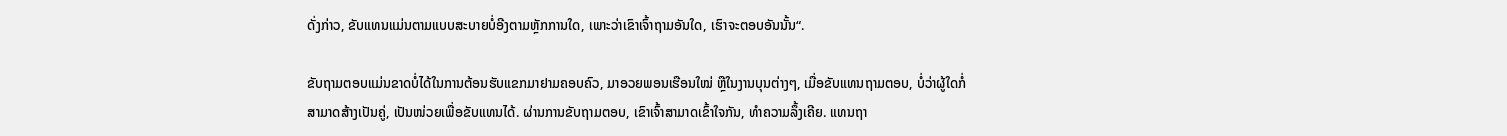ດັ່ງກ່າວ, ຂັບແທນແມ່ນຕາມແບບສະບາຍບໍ່ອີງຕາມຫຼັກການໃດ, ເພາະວ່າເຂົາເຈົ້າຖາມອັນໃດ, ເຮົາຈະຕອບອັນນັ້ນ“.

ຂັບຖາມຕອບແມ່ນຂາດບໍ່ໄດ້ໃນການຕ້ອນຮັບແຂກມາຢາມຄອບຄົວ, ມາອວຍພອນເຮືອນໃໝ່ ຫຼືໃນງານບຸນຕ່າງໆ, ເມື່ອຂັບແທນຖາມຕອບ, ບໍ່ວ່າຜູ້ໃດກໍ່ສາມາດສ້າງເປັນຄູ່, ເປັນໜ່ວຍເພື່ອຂັບແທນໄດ້. ຜ່ານການຂັບຖາມຕອບ, ເຂົາເຈົ້າສາມາດເຂົ້າໃຈກັນ, ທຳຄວາມລຶ້ງເຄີຍ. ແທນຖາ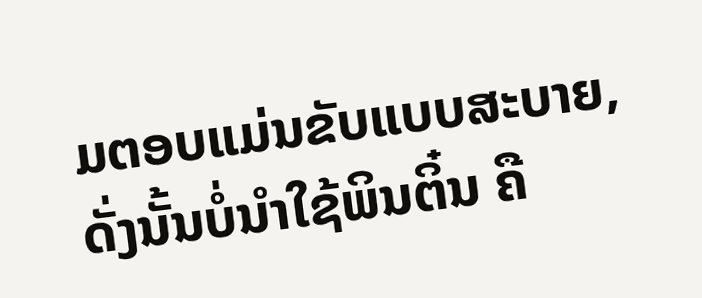ມຕອບແມ່ນຂັບແບບສະບາຍ, ດັ່ງນັ້ນບໍ່ນຳໃຊ້ພິນຕິ໋ນ ຄື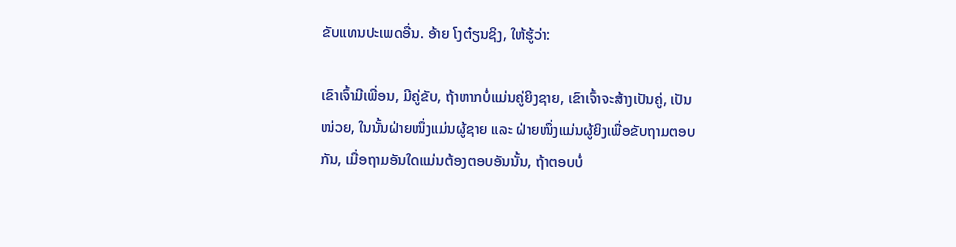ຂັບແທນປະເພດອື່ນ. ອ້າຍ ໂງຕ໋ຽນຊິງ, ໃຫ້ຮູ້ວ່າ:

ເຂົາເຈົ້າມີເພື່ອນ, ມີຄູ່ຂັບ, ຖ້າຫາກບໍ່ແມ່ນຄູ່ຍິງຊາຍ, ເຂົາເຈົ້າຈະສ້າງເປັນຄູ່, ເປັນໜ່ວຍ, ໃນນັ້ນຝ່າຍໜຶ່ງແມ່ນຜູ້ຊາຍ ແລະ ຝ່າຍໜຶ່ງແມ່ນຜູ້ຍິງເພື່ອຂັບຖາມຕອບກັນ, ເມື່ອຖາມອັນໃດແມ່ນຕ້ອງຕອບອັນນັ້ນ, ຖ້າຕອບບໍ່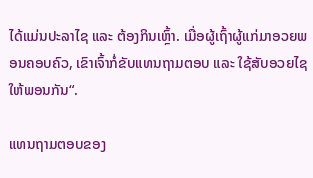ໄດ້ແມ່ນປະລາໄຊ ແລະ ຕ້ອງກິນເຫຼົ້າ. ເມື່ອຜູ້ເຖົ້າຜູ້ແກ່ມາອວຍພອນຄອບຄົວ, ເຂົາເຈົ້າກໍ່ຂັບແທນຖາມຕອບ ແລະ ໃຊ້ສັບອວຍໄຊໃຫ້ພອນກັນ“.

ແທນຖາມຕອບຂອງ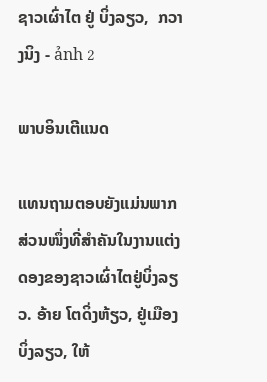ຊາວເຜົ່າໄຕ ຢູ່ ບິ່ງລຽວ,  ກວາງນິງ - ảnh 2

ພາບອິນເຕີແນດ

ແທນຖາມຕອບຍັງແມ່ນພາກສ່ວນໜຶ່ງທີ່ສຳຄັນໃນງານແຕ່ງດອງຂອງຊາວເຜົ່າໄຕຢູ່ບິ່ງລຽວ. ອ້າຍ ໂຕດິ່ງຫ້ຽວ, ຢູ່ເມືອງບິ່ງລຽວ, ໃຫ້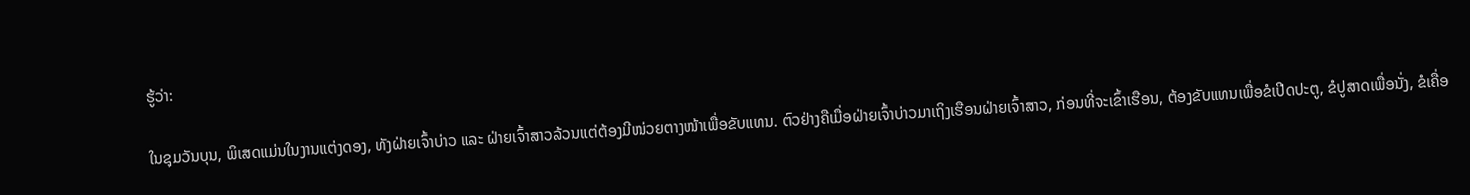ຮູ້ວ່າ:

ໃນຊຸມວັນບຸນ, ພິເສດແມ່ນໃນງານແຕ່ງດອງ, ທັງຝ່າຍເຈົ້າບ່າວ ແລະ ຝ່າຍເຈົ້າສາວລ້ວນແຕ່ຕ້ອງມີໜ່ວຍຕາງໜ້າເພື່ອຂັບແທນ. ຕົວຢ່າງຄືເມື່ອຝ່າຍເຈົ້າບ່າວມາເຖິງເຮືອນຝ່າຍເຈົ້າສາວ, ກ່ອນທີ່ຈະເຂົ້າເຮືອນ, ຕ້ອງຂັບແທນເພື່ອຂໍເປີດປະຕູ, ຂໍປູສາດເພື່ອນັ່ງ, ຂໍເຄື່ອ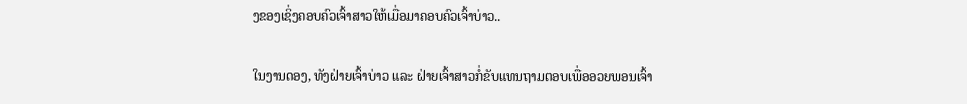ງຂອງເຊິ່ງຄອບຄົວເຈົ້າສາວໃຫ້ເມື່ອມາຄອບຄົວເຈົ້າບ່າວ..

ໃນງານດອງ, ທັງຝ່າຍເຈົ້າບ່າວ ແລະ ຝ່າຍເຈົ້າສາວກໍ່ຂັບແທນຖາມຕອບເພື່ອອວຍພອນເຈົ້າ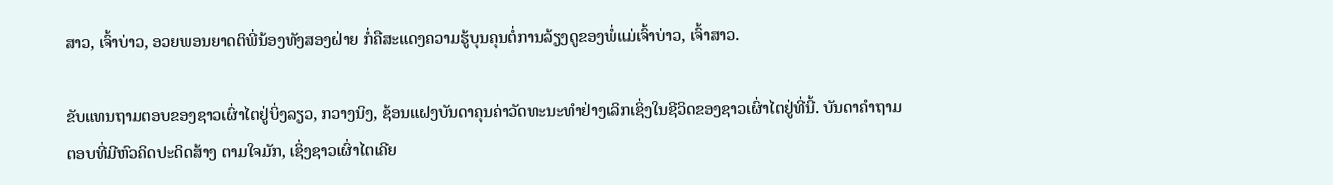ສາວ, ເຈົ້າບ່າວ, ອວຍພອນຍາດຕິພີ່ນ້ອງທັງສອງຝ່າຍ ກໍ່ຄືສະແດງຄວາມຮູ້ບຸນຄຸນຕໍ່ການລ້ຽງດູຂອງພໍ່ແມ່ເຈົ້າບ່າວ, ເຈົ້າສາວ.

ຂັບແທນຖາມຕອບຂອງຊາວເຜົ່າໄຕຢູ່ບິ່ງລຽວ, ກວາງນິງ, ຊ້ອນແຝງບັນດາຄຸນຄ່າວັດທະນະທຳຢ່າງເລິກເຊິ່ງໃນຊີວິດຂອງຊາວເຜົ່າໄຕຢູ່ທີ່ນີ້. ບັນດາຄຳຖາມຕອບທີ່ມີຫົວຄິດປະດິດສ້າງ ຕາມໃຈມັກ, ເຊິ່ງຊາວເຜົ່າໄຕເຄີຍ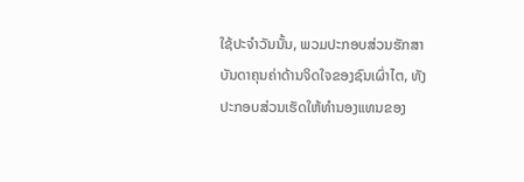ໃຊ້ປະຈຳວັນນັ້ນ, ພວມປະກອບສ່ວນຮັກສາບັນດາຄຸນຄ່າດ້ານຈິດໃຈຂອງຊົນເຜົ່າໄຕ, ທັງປະກອບສ່ວນເຮັດໃຫ້ທຳນອງແທນຂອງ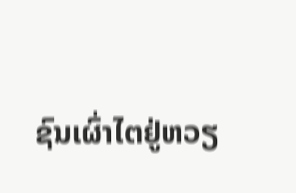ຊົນເຜົ່າໄຕຢູ່ຫວຽ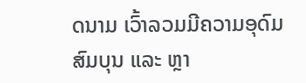ດນາມ ເວົ້າລວມມີຄວາມອຸດົມສົມບຸນ ແລະ ຫຼາ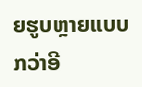ຍຮູບຫຼາຍແບບກວ່າອີ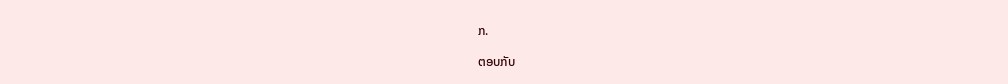ກ.

ຕອບກັບ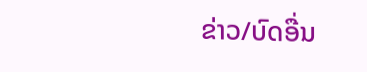ຂ່າວ/ບົດອື່ນ